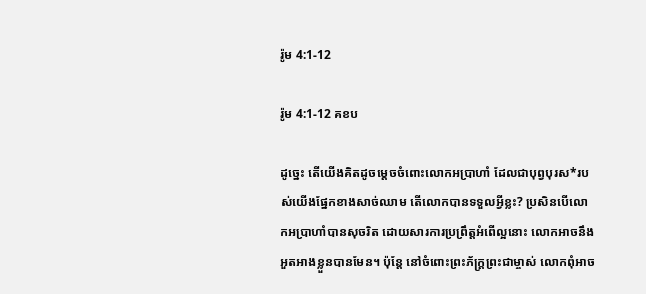រ៉ូម 4:1-12

រ៉ូម 4:1-12 គខប

ដូច្នេះ តើយើងគិតដូចម្ដេចចំពោះលោកអប្រាហាំ ដែលជាបុព្វបុរស*របស់យើងផ្នែកខាងសាច់ឈាម តើលោកបានទទួលអ្វីខ្លះ? ប្រសិនបើលោកអប្រាហាំបានសុចរិត ដោយ‌សារការប្រព្រឹត្តអំពើល្អនោះ លោកអាចនឹងអួត‌អាងខ្លួនបានមែន។ ប៉ុន្តែ នៅចំពោះព្រះ‌ភ័ក្ត្រព្រះ‌ជា‌ម្ចាស់ លោកពុំអាច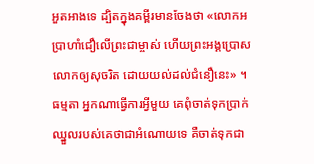អួត‌អាងទេ ដ្បិតក្នុងគម្ពីរមានចែងថា «លោកអប្រាហាំជឿលើព្រះ‌ជា‌ម្ចាស់ ហើយព្រះអង្គប្រោសលោកឲ្យសុចរិត ដោយយល់ដល់ជំនឿនេះ» ។ ធម្មតា អ្នកណាធ្វើការអ្វីមួយ គេពុំចាត់ទុកប្រាក់ឈ្នួលរបស់គេថាជាអំណោយទេ គឺចាត់ទុកជា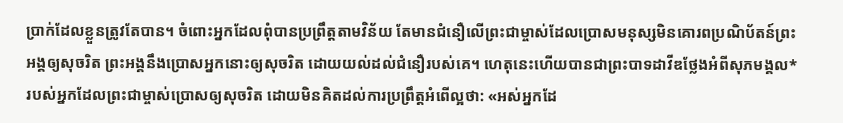ប្រាក់ដែលខ្លួនត្រូវតែបាន។ ចំពោះអ្នកដែលពុំបានប្រព្រឹត្តតាមវិន័យ តែមានជំនឿលើព្រះ‌ជា‌ម្ចាស់ដែលប្រោសមនុស្សមិនគោរពប្រណិ‌ប័តន៍ព្រះអង្គឲ្យសុចរិត ព្រះអង្គនឹងប្រោសអ្នកនោះឲ្យសុចរិត ដោយយល់ដល់ជំនឿរបស់គេ។ ហេតុនេះហើយបានជាព្រះ‌បាទដាវីឌថ្លែងអំពីសុភមង្គល*របស់អ្នកដែលព្រះ‌ជា‌ម្ចាស់ប្រោសឲ្យសុចរិត ដោយមិនគិតដល់ការប្រព្រឹត្តអំពើល្អថា: «អស់អ្នកដែ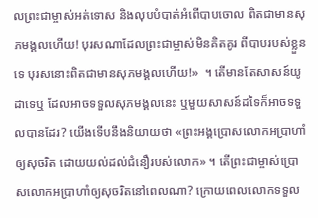លព្រះ‌ជា‌ម្ចាស់អត់‌ទោស និងលុបបំបាត់អំពើបាបចោល ពិតជាមានសុភមង្គលហើយ! បុរសណាដែលព្រះ‌ជា‌ម្ចាស់មិនគិត‌គូរ ពីបាបរបស់ខ្លួនទេ បុរសនោះពិតជាមានសុភមង្គលហើយ!»  ។ តើមានតែសាសន៍យូដាទេឬ ដែលអាចទទួលសុភមង្គលនេះ ឬមួយសាសន៍ដទៃក៏អាចទទួលបានដែរ? យើងទើបនឹងនិយាយថា «ព្រះអង្គប្រោសលោកអប្រាហាំឲ្យសុចរិត ដោយយល់ដល់ជំនឿរបស់លោក» ។ តើព្រះ‌ជា‌ម្ចាស់ប្រោសលោកអប្រាហាំឲ្យសុចរិតនៅពេលណា? ក្រោយពេលលោកទទួល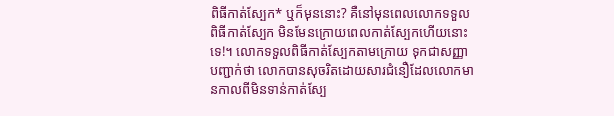ពិធីកាត់ស្បែក* ឬក៏មុននោះ? គឺនៅមុនពេលលោកទទួលពិធីកាត់ស្បែក មិនមែនក្រោយពេលកាត់ស្បែកហើយនោះទេ!។ លោកទទួលពិធីកាត់ស្បែកតាមក្រោយ ទុកជាសញ្ញាបញ្ជាក់ថា លោកបានសុចរិតដោយ‌សារជំនឿដែលលោកមានកាលពីមិនទាន់កាត់ស្បែ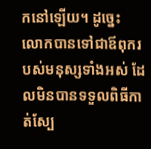កនៅឡើយ។ ដូច្នេះ លោកបានទៅជាឪពុករបស់មនុស្សទាំងអស់ ដែលមិនបានទទួលពិធីកាត់ស្បែ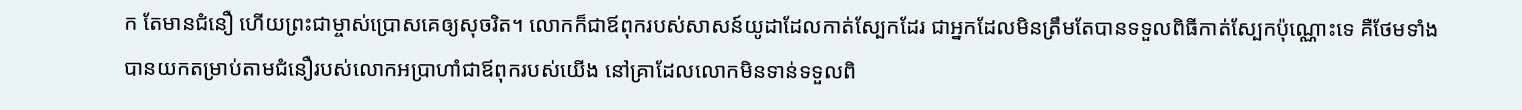ក តែមានជំនឿ ហើយព្រះ‌ជា‌ម្ចាស់ប្រោសគេឲ្យសុចរិត។ លោកក៏ជាឪពុករបស់សាសន៍យូដាដែលកាត់ស្បែកដែរ ជាអ្នកដែលមិនត្រឹមតែបានទទួលពិធីកាត់ស្បែកប៉ុណ្ណោះទេ គឺថែមទាំងបានយកតម្រាប់តាមជំនឿរបស់លោកអប្រាហាំជាឪពុករបស់យើង នៅគ្រាដែលលោកមិនទាន់ទទួលពិ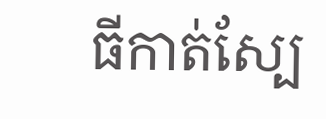ធីកាត់ស្បែ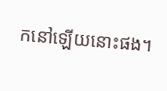កនៅឡើយនោះផង។